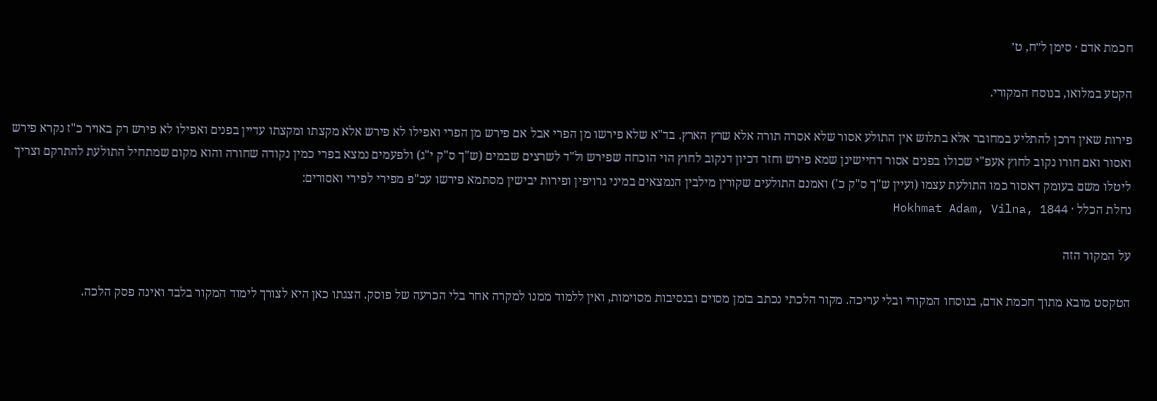חכמת אדם · סימן ל״ח, ט׳

הקטע במלואו, בנוסח המקורי.

פירות שאין דרכן להתליע במחובר אלא בתלוש אין התולע אסור שלא אסרה תורה אלא שרץ הארץ. בד"א שלא פירשו מן הפרי אבל אם פירש מן הפרי ואפילו לא פירש אלא מקצתו ומקצתו עדיין בפנים ואפילו לא פירש רק באויר כ"ז נקרא פירש ואסור ואם חורו נקוב לחוץ אעפ"י שכולו בפנים אסור דחיישינן שמא פירש וחזר דכיון דנקוב לחוץ הוי הוכחה שפירש ול"ד לשרצים שבמים (ש"ך ס"ק י"ג) ולפעמים נמצא בפרי כמין נקודה שחורה והוא מקום שמתחיל התולעת להתרקם וצריך ליטלו משם בעומק דאסור כמו התולעת עצמו (ועיין ש"ך ס"ק כ') ואמנם התולעים שקורין מילבין הנמצאים במיני גרויפין ופירות יבישין מסתמא פירשו עכ"פ מפירי לפירי ואסורים:
נחלת הכלל · Hokhmat Adam, Vilna, 1844

על המקור הזה

הטקסט מובא מתוך חכמת אדם, בנוסחו המקורי ובלי עריכה. מקור הלכתי נכתב בזמן מסוים ובנסיבות מסוימות, ואין ללמוד ממנו למקרה אחר בלי הכרעה של פוסק. הצגתו כאן היא לצורך לימוד המקור בלבד ואינה פסק הלכה.